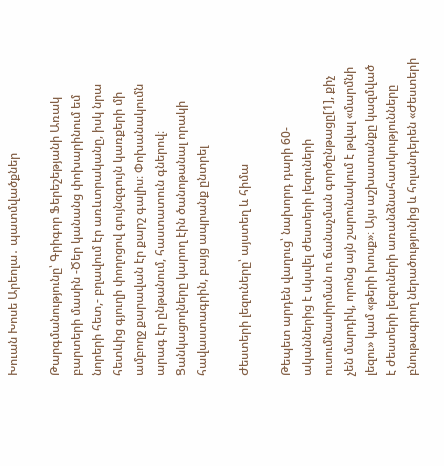Խուան Խոսե Արեոլա․ պատմվածքներ

Թարգմանությունը՝ Գրիգոր Ֆերեշեթյանի Առակ բարտերի մասին -Ծեր կանանց փոխարինում եմ նորերի հետ,- բղավում էր առևտրականը, իսկ նրա հետևից գյուղի փողոցով գույնզգույն կառքերի մի ամբողջ քարավան էր քարշ գալիս։ Փոխանակումն արագ էր ընթանում, հաստատուն գներով։ Ցանկացողները կարող էին ծանոթանալ որակի հավաստագրին, բայց ապրանք ընտրել

Ժեստերի լեզուները՝ այստեղ և հիմա

Թեպետ արդեն վաղուց՝ նախորդ դարի 60-ականներից է սկսվել ժեստերի լեզուների ուսումնասիրման ու ճանաչման գործընթացը[1], քիչ չեն մարդիկ, որոնց այն շարունակում է թվալ «մարմնի լեզու» կամ «թերի խոսք»։ Այս աշխատանքը կազմված է ժեստերի լեզուների առանձնահատկությունները բնութագրող ներածությունից և հոլանդերեն «Ժեստերի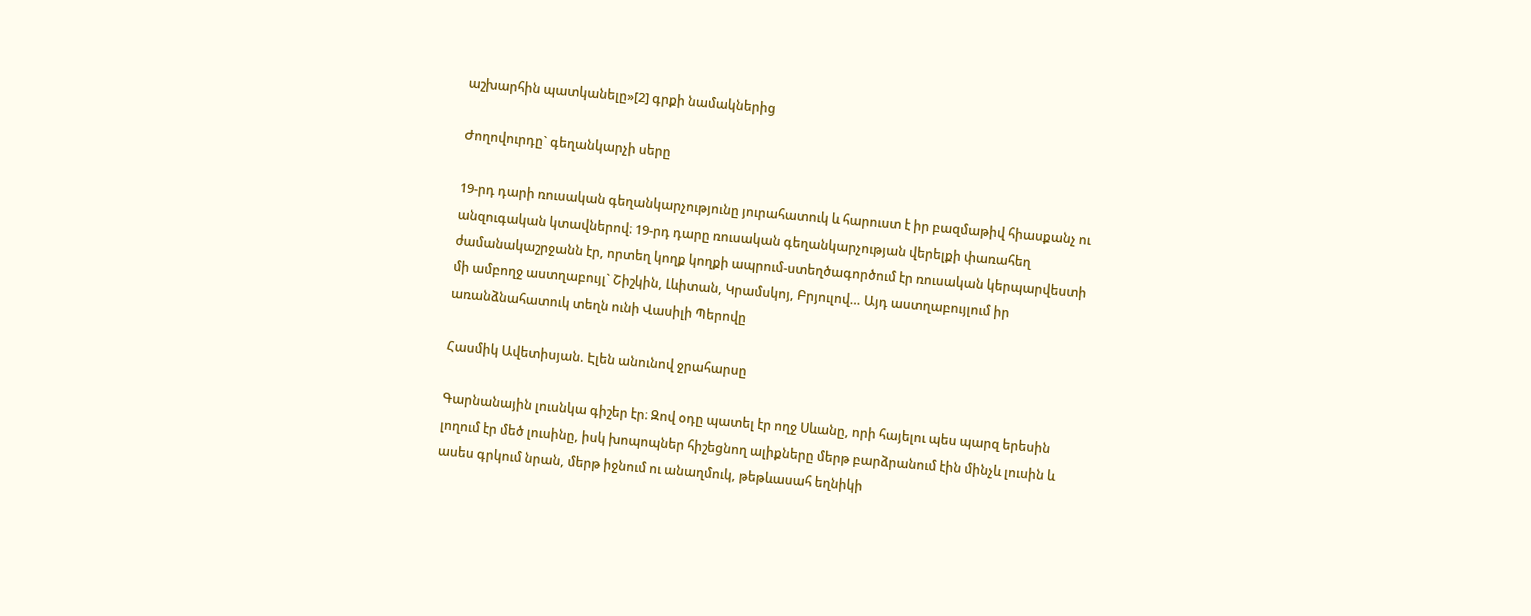աշխարհին պատկանելը»[2] գրքի նամակներից

Ժողովուրդը` գեղանկարչի սերը

19-րդ դարի ռուսական գեղանկարչությունը յուրահատուկ և հարուստ է իր բազմաթիվ հիասքանչ ու անզուգական կտավներով։ 19-րդ դարը ռուսական գեղանկարչության վերելքի փառահեղ ժամանակաշրջանն էր, որտեղ կողք կողքի ապրում-ստեղծագործում էր ռուսական կերպարվեստի մի ամբողջ աստղաբույլ` Շիշկին, Լևիտան, Կրամսկոյ, Բրյուլով… Այդ աստղաբույլում իր առանձնահատուկ տեղն ունի Վասիլի Պերովը

Հասմիկ Ավետիսյան. Էլեն անունով ջրահարսը

Գարնանային լուսնկա գիշեր էր։ Զով օդը պատել էր ողջ Սևանը, որի հայելու պես պարզ երեսին լողում էր մեծ լուսինը, իսկ խոպոպներ հիշեցնող ալիքները մերթ բարձրանում էին մինչև լուսին և ասես գրկում նրան, մերթ իջնում ու անաղմուկ, թեթևասահ եղնիկի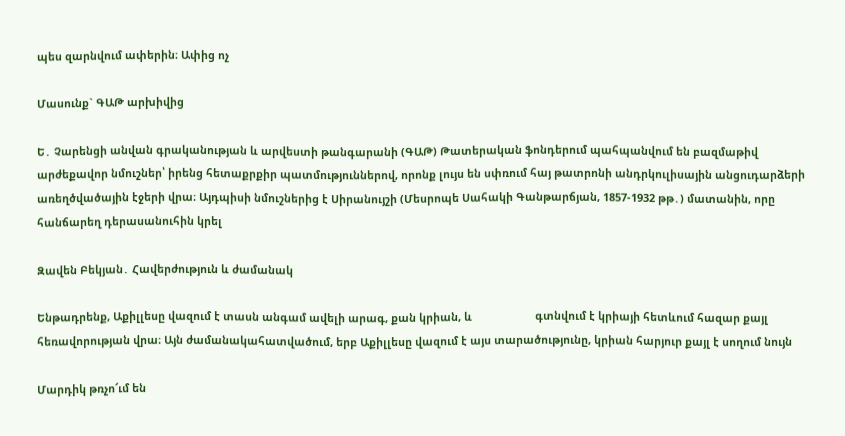պես զարնվում ափերին։ Ափից ոչ

Մասունք` ԳԱԹ արխիվից

Ե․ Չարենցի անվան գրականության և արվեստի թանգարանի (ԳԱԹ) Թատերական ֆոնդերում պահպանվում են բազմաթիվ արժեքավոր նմուշներ՝ իրենց հետաքրքիր պատմություններով, որոնք լույս են սփռում հայ թատրոնի անդրկուլիսային անցուդարձերի առեղծվածային էջերի վրա։ Այդպիսի նմուշներից է Սիրանույշի (Մեսրոպե Սահակի Գանթարճյան, 1857-1932 թթ․) մատանին, որը հանճարեղ դերասանուհին կրել

Զավեն Բեկյան․ Հավերժություն և ժամանակ

Ենթադրենք, Աքիլլեսը վազում է տասն անգամ ավելի արագ, քան կրիան, և                     գտնվում է կրիայի հետևում հազար քայլ հեռավորության վրա։ Այն ժամանակահատվածում, երբ Աքիլլեսը վազում է այս տարածությունը, կրիան հարյուր քայլ է սողում նույն

Մարդիկ թռչո՜ւմ են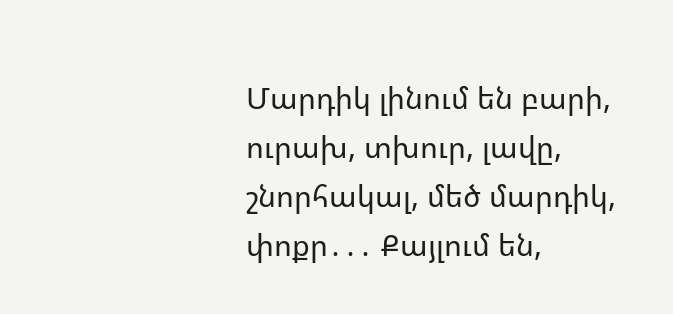Մարդիկ լինում են բարի, ուրախ, տխուր, լավը, շնորհակալ, մեծ մարդիկ, փոքր․․․ Քայլում են,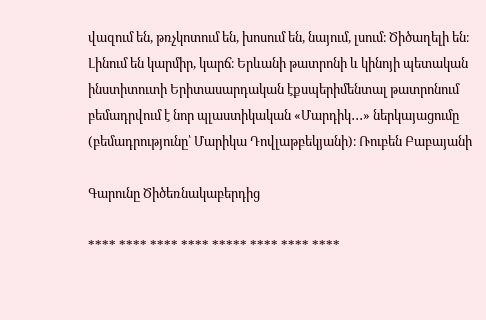վազում են, թռչկոտում են, խոսում են, նայում, լսում։ Ծիծաղելի են։  Լինում են կարմիր, կարճ։ Երևանի թատրոնի և կինոյի պետական ինստիտուտի Երիտասարդական էքսպերիմենտալ թատրոնում բեմադրվում է նոր պլաստիկական «Մարդիկ․․․» ներկայացումը  (բեմադրությունը՝ Մարիկա Դովլաթբեկյանի)։ Ռուբեն Բաբայանի

Գարունը Ծիծեռնակաբերդից

**** **** **** **** ***** **** **** ****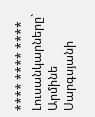**** **** **** Լուսանկարները` Արմինե Սարգսյանի